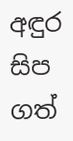අඳුර සිප ගත්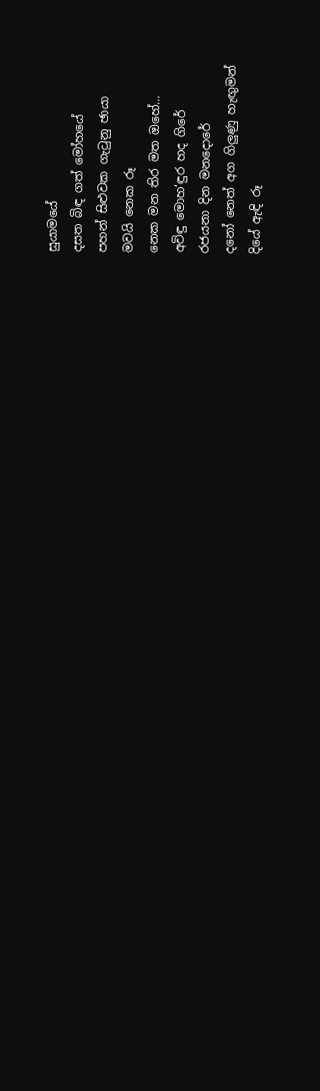සුයාමයේ
දසත බිඳ ගත් මෝහයේ
පහන් සිළුවක ගැටුනු ඡායා
මවයි නෙක රූ
නෙක මන තිර මත ඔහේ…
අවිඳු මොහ’ඳුර හද ගිරේ
රජයනා දින මනදොරේ
දනෝ නෙත් අග ගිලුණු හැඟුමන්
දියේ ඇඳි රූ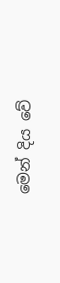මෙන් දිය වේ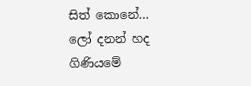සිත් කොනේ…
ලෝ දනන් හද ගිණියමේ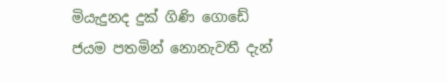මියැදුනද දුක් ගිණි ගොඩේ
ජයම පතමින් නොනැවතී දැන්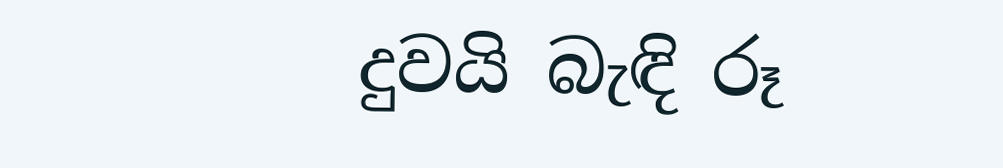දුවයි බැඳි රූ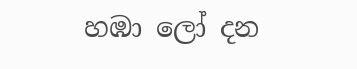හඹා ලෝ දන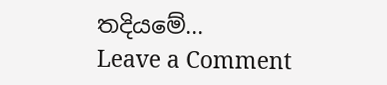තදියමේ…
Leave a Comment